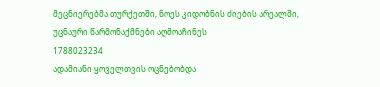მეცნიერებმა თურქეთში, ნოეს კიდობნის ძიების არეალში, უცნაური წარმონაქმნები აღმოაჩინეს
1788023234
ადამიანი ყოველთვის ოცნებობდა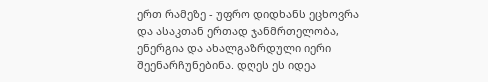ერთ რამეზე - უფრო დიდხანს ეცხოვრა და ასაკთან ერთად ჯანმრთელობა, ენერგია და ახალგაზრდული იერი შეენარჩუნებინა. დღეს ეს იდეა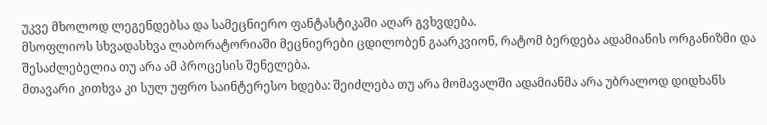უკვე მხოლოდ ლეგენდებსა და სამეცნიერო ფანტასტიკაში აღარ გვხვდება.
მსოფლიოს სხვადასხვა ლაბორატორიაში მეცნიერები ცდილობენ გაარკვიონ, რატომ ბერდება ადამიანის ორგანიზმი და შესაძლებელია თუ არა ამ პროცესის შენელება.
მთავარი კითხვა კი სულ უფრო საინტერესო ხდება: შეიძლება თუ არა მომავალში ადამიანმა არა უბრალოდ დიდხანს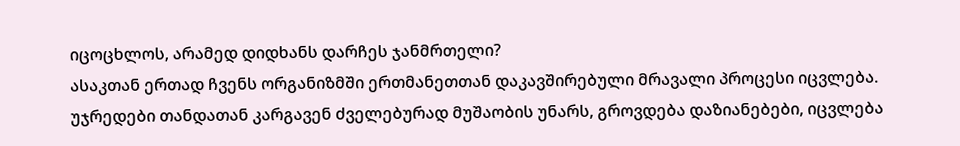იცოცხლოს, არამედ დიდხანს დარჩეს ჯანმრთელი?
ასაკთან ერთად ჩვენს ორგანიზმში ერთმანეთთან დაკავშირებული მრავალი პროცესი იცვლება.
უჯრედები თანდათან კარგავენ ძველებურად მუშაობის უნარს, გროვდება დაზიანებები, იცვლება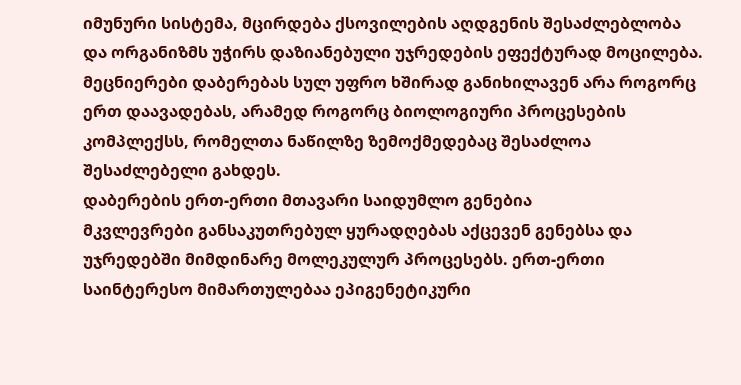იმუნური სისტემა, მცირდება ქსოვილების აღდგენის შესაძლებლობა და ორგანიზმს უჭირს დაზიანებული უჯრედების ეფექტურად მოცილება.
მეცნიერები დაბერებას სულ უფრო ხშირად განიხილავენ არა როგორც ერთ დაავადებას, არამედ როგორც ბიოლოგიური პროცესების კომპლექსს, რომელთა ნაწილზე ზემოქმედებაც შესაძლოა შესაძლებელი გახდეს.
დაბერების ერთ-ერთი მთავარი საიდუმლო გენებია
მკვლევრები განსაკუთრებულ ყურადღებას აქცევენ გენებსა და უჯრედებში მიმდინარე მოლეკულურ პროცესებს. ერთ-ერთი საინტერესო მიმართულებაა ეპიგენეტიკური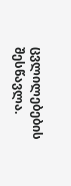ცვლილებების შესწავლა.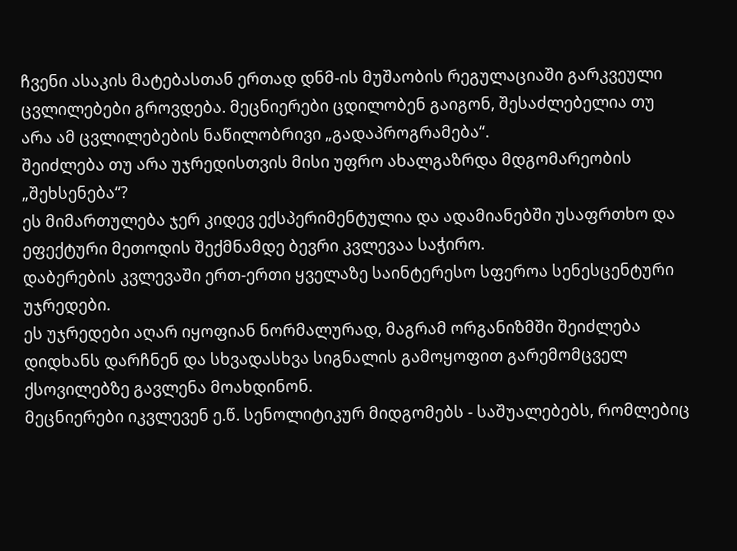ჩვენი ასაკის მატებასთან ერთად დნმ-ის მუშაობის რეგულაციაში გარკვეული ცვლილებები გროვდება. მეცნიერები ცდილობენ გაიგონ, შესაძლებელია თუ არა ამ ცვლილებების ნაწილობრივი „გადაპროგრამება“.
შეიძლება თუ არა უჯრედისთვის მისი უფრო ახალგაზრდა მდგომარეობის „შეხსენება“?
ეს მიმართულება ჯერ კიდევ ექსპერიმენტულია და ადამიანებში უსაფრთხო და ეფექტური მეთოდის შექმნამდე ბევრი კვლევაა საჭირო.
დაბერების კვლევაში ერთ-ერთი ყველაზე საინტერესო სფეროა სენესცენტური უჯრედები.
ეს უჯრედები აღარ იყოფიან ნორმალურად, მაგრამ ორგანიზმში შეიძლება დიდხანს დარჩნენ და სხვადასხვა სიგნალის გამოყოფით გარემომცველ ქსოვილებზე გავლენა მოახდინონ.
მეცნიერები იკვლევენ ე.წ. სენოლიტიკურ მიდგომებს - საშუალებებს, რომლებიც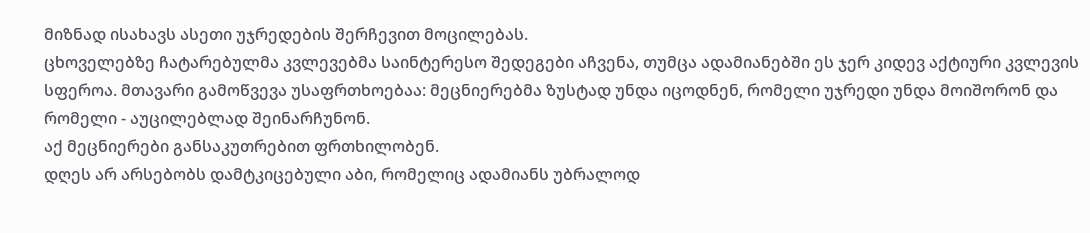მიზნად ისახავს ასეთი უჯრედების შერჩევით მოცილებას.
ცხოველებზე ჩატარებულმა კვლევებმა საინტერესო შედეგები აჩვენა, თუმცა ადამიანებში ეს ჯერ კიდევ აქტიური კვლევის სფეროა. მთავარი გამოწვევა უსაფრთხოებაა: მეცნიერებმა ზუსტად უნდა იცოდნენ, რომელი უჯრედი უნდა მოიშორონ და რომელი - აუცილებლად შეინარჩუნონ.
აქ მეცნიერები განსაკუთრებით ფრთხილობენ.
დღეს არ არსებობს დამტკიცებული აბი, რომელიც ადამიანს უბრალოდ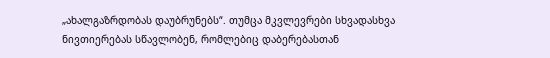„ახალგაზრდობას დაუბრუნებს“. თუმცა მკვლევრები სხვადასხვა ნივთიერებას სწავლობენ, რომლებიც დაბერებასთან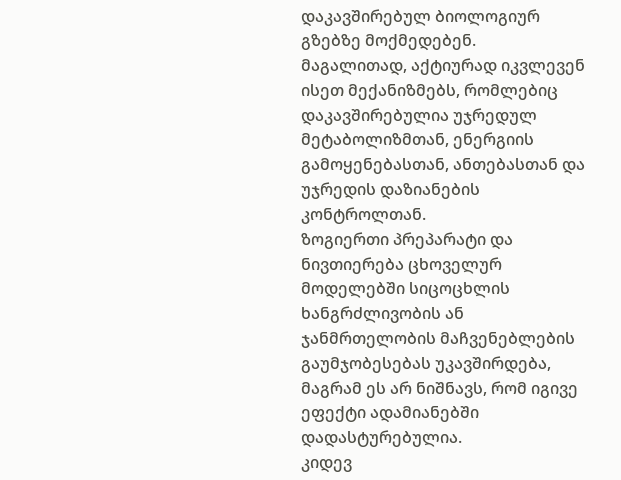დაკავშირებულ ბიოლოგიურ გზებზე მოქმედებენ.
მაგალითად, აქტიურად იკვლევენ ისეთ მექანიზმებს, რომლებიც დაკავშირებულია უჯრედულ მეტაბოლიზმთან, ენერგიის გამოყენებასთან, ანთებასთან და უჯრედის დაზიანების კონტროლთან.
ზოგიერთი პრეპარატი და ნივთიერება ცხოველურ მოდელებში სიცოცხლის ხანგრძლივობის ან ჯანმრთელობის მაჩვენებლების გაუმჯობესებას უკავშირდება, მაგრამ ეს არ ნიშნავს, რომ იგივე ეფექტი ადამიანებში დადასტურებულია.
კიდევ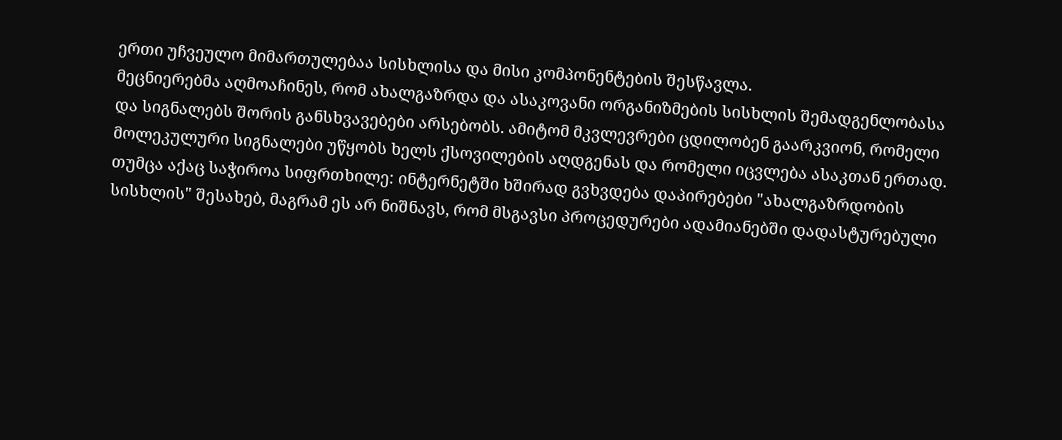ერთი უჩვეულო მიმართულებაა სისხლისა და მისი კომპონენტების შესწავლა.
მეცნიერებმა აღმოაჩინეს, რომ ახალგაზრდა და ასაკოვანი ორგანიზმების სისხლის შემადგენლობასა და სიგნალებს შორის განსხვავებები არსებობს. ამიტომ მკვლევრები ცდილობენ გაარკვიონ, რომელი მოლეკულური სიგნალები უწყობს ხელს ქსოვილების აღდგენას და რომელი იცვლება ასაკთან ერთად.
თუმცა აქაც საჭიროა სიფრთხილე: ინტერნეტში ხშირად გვხვდება დაპირებები "ახალგაზრდობის სისხლის" შესახებ, მაგრამ ეს არ ნიშნავს, რომ მსგავსი პროცედურები ადამიანებში დადასტურებული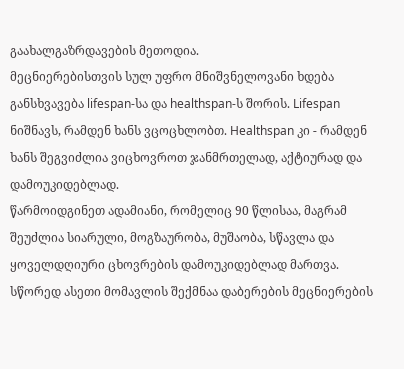გაახალგაზრდავების მეთოდია.
მეცნიერებისთვის სულ უფრო მნიშვნელოვანი ხდება განსხვავება lifespan-სა და healthspan-ს შორის. Lifespan ნიშნავს, რამდენ ხანს ვცოცხლობთ. Healthspan კი - რამდენ ხანს შეგვიძლია ვიცხოვროთ ჯანმრთელად, აქტიურად და დამოუკიდებლად.
წარმოიდგინეთ ადამიანი, რომელიც 90 წლისაა, მაგრამ შეუძლია სიარული, მოგზაურობა, მუშაობა, სწავლა და ყოველდღიური ცხოვრების დამოუკიდებლად მართვა.
სწორედ ასეთი მომავლის შექმნაა დაბერების მეცნიერების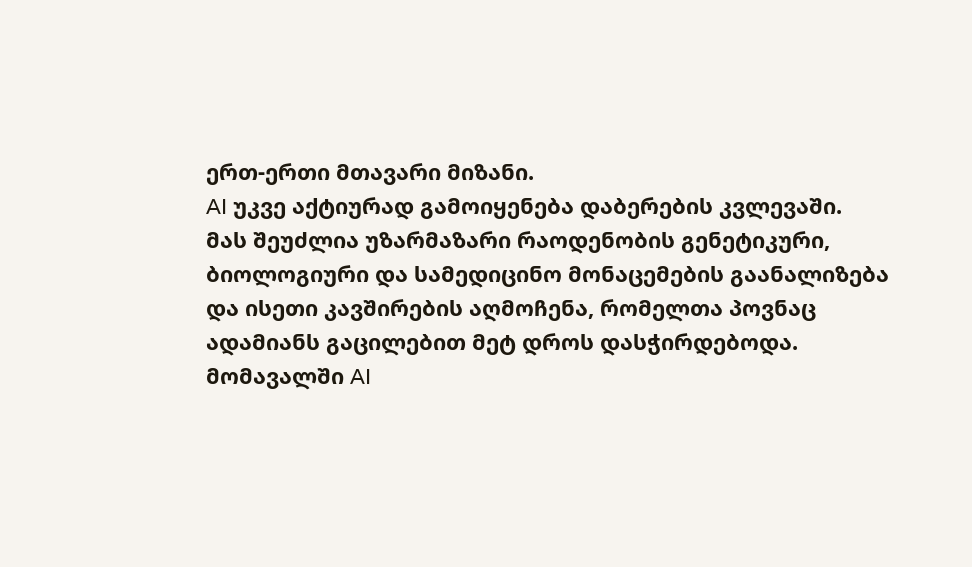ერთ-ერთი მთავარი მიზანი.
AI უკვე აქტიურად გამოიყენება დაბერების კვლევაში.
მას შეუძლია უზარმაზარი რაოდენობის გენეტიკური, ბიოლოგიური და სამედიცინო მონაცემების გაანალიზება და ისეთი კავშირების აღმოჩენა, რომელთა პოვნაც ადამიანს გაცილებით მეტ დროს დასჭირდებოდა.
მომავალში AI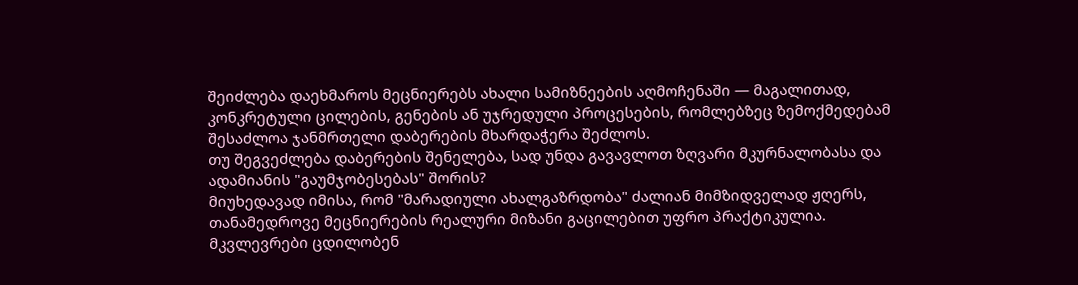შეიძლება დაეხმაროს მეცნიერებს ახალი სამიზნეების აღმოჩენაში — მაგალითად, კონკრეტული ცილების, გენების ან უჯრედული პროცესების, რომლებზეც ზემოქმედებამ შესაძლოა ჯანმრთელი დაბერების მხარდაჭერა შეძლოს.
თუ შეგვეძლება დაბერების შენელება, სად უნდა გავავლოთ ზღვარი მკურნალობასა და ადამიანის "გაუმჯობესებას" შორის?
მიუხედავად იმისა, რომ "მარადიული ახალგაზრდობა" ძალიან მიმზიდველად ჟღერს, თანამედროვე მეცნიერების რეალური მიზანი გაცილებით უფრო პრაქტიკულია.
მკვლევრები ცდილობენ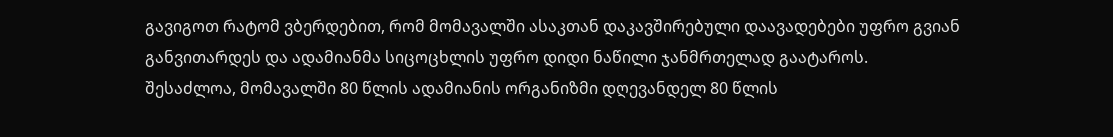გავიგოთ რატომ ვბერდებით, რომ მომავალში ასაკთან დაკავშირებული დაავადებები უფრო გვიან განვითარდეს და ადამიანმა სიცოცხლის უფრო დიდი ნაწილი ჯანმრთელად გაატაროს.
შესაძლოა, მომავალში 80 წლის ადამიანის ორგანიზმი დღევანდელ 80 წლის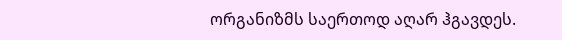ორგანიზმს საერთოდ აღარ ჰგავდეს.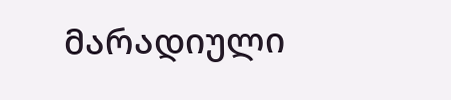მარადიული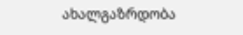ახალგაზრდობა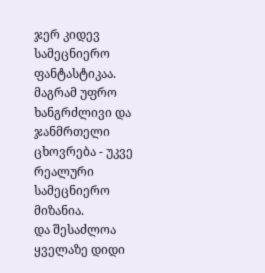ჯერ კიდევ სამეცნიერო ფანტასტიკაა. მაგრამ უფრო ხანგრძლივი და ჯანმრთელი ცხოვრება - უკვე რეალური სამეცნიერო მიზანია.
და შესაძლოა ყველაზე დიდი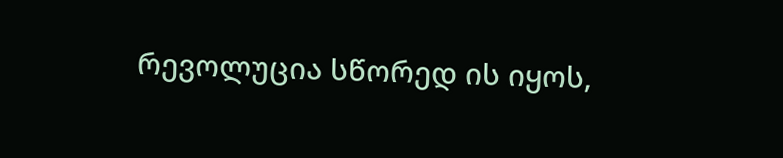რევოლუცია სწორედ ის იყოს,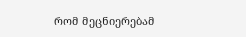რომ მეცნიერებამ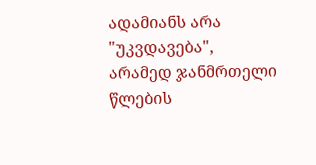ადამიანს არა "უკვდავება", არამედ ჯანმრთელი წლების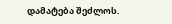დამატება შეძლოს.